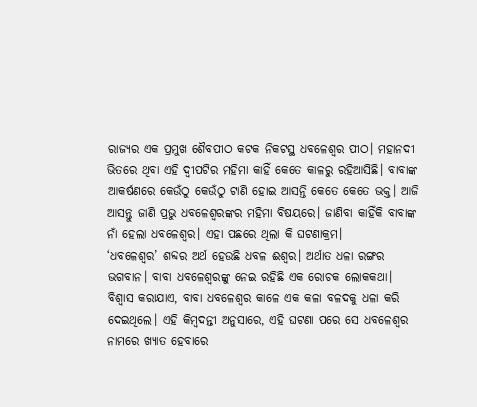ରାଜ୍ୟର ଏକ ପ୍ରମୁଖ ଶୈବପୀଠ କଟକ ନିକଟସ୍ଥ ଧବଳେଶ୍ୱର ପୀଠ। ମହାନଦୀ ଭିତରେ ଥିବା ଏହି ଦ୍ୱୀପଟିର ମହିମା କାହିଁ କେତେ କାଳରୁ ରହିଆସିଛି। ବାବାଙ୍କ ଆକର୍ଷଣରେ କେଉଁଠୁ କେଉଁଠୁ ଟାଣି ହୋଇ ଆସନ୍ତି କେତେ କେତେ ଭକ୍ତ। ଆଜି ଆସନ୍ତୁ ଜାଣି ପ୍ରଭୁ ଧବଳେଶ୍ୱରଙ୍କର ମହିମା ବିଷୟରେ। ଜାଣିବା କାହିଁକି ବାବାଙ୍କ ନାଁ ହେଲା ଧବଳେଶ୍ୱର। ଏହା ପଛରେ ଥିଲା କି ଘଟଣାକ୍ରମ।
‘ଧବଳେଶ୍ୱର’ ଶବ୍ଦର ଅର୍ଥ ହେଉଛି ଧବଳ ଈଶ୍ୱର। ଅର୍ଥାତ ଧଳା ରଙ୍ଗର ଭଗବାନ। ବାବା ଧବଳେଶ୍ୱରଙ୍କୁ ନେଇ ରହିଛି ଏକ ରୋଚକ ଲୋକକଥା। ବିଶ୍ୱାସ କରାଯାଏ, ବାବା ଧବଳେଶ୍ୱର କାଳେ ଏକ କଳା ବଳଦକୁ ଧଳା କରି ଦେଇଥିଲେ। ଏହି କିମ୍ବଦନ୍ତୀ ଅନୁସାରେ, ଏହି ଘଟଣା ପରେ ସେ ଧବଳେଶ୍ୱର ନାମରେ ଖ୍ୟାତ ହେବାରେ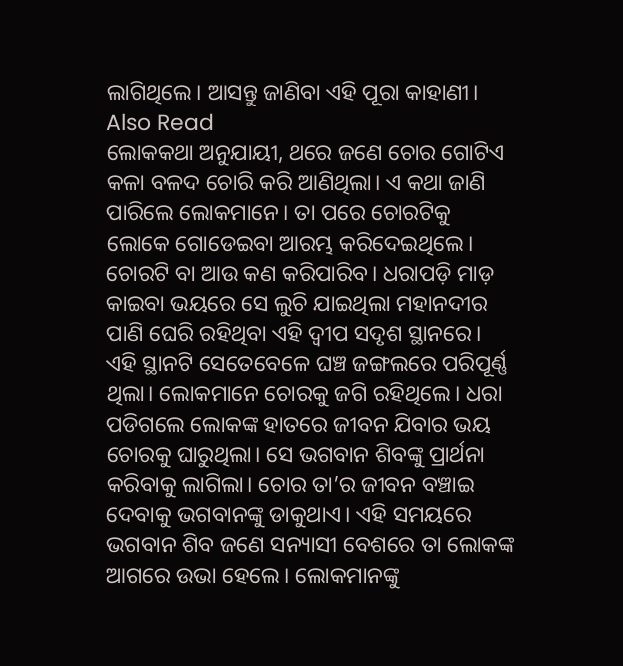ଲାଗିଥିଲେ। ଆସନ୍ତୁ ଜାଣିବା ଏହି ପୂରା କାହାଣୀ।
Also Read
ଲୋକକଥା ଅନୁଯାୟୀ, ଥରେ ଜଣେ ଚୋର ଗୋଟିଏ କଳା ବଳଦ ଚୋରି କରି ଆଣିଥିଲା। ଏ କଥା ଜାଣି ପାରିଲେ ଲୋକମାନେ। ତା ପରେ ଚୋରଟିକୁ ଲୋକେ ଗୋଡେଇବା ଆରମ୍ଭ କରିଦେଇଥିଲେ। ଚୋରଟି ବା ଆଉ କଣ କରିପାରିବ। ଧରାପଡ଼ି ମାଡ଼ କାଇବା ଭୟରେ ସେ ଲୁଚି ଯାଇଥିଲା ମହାନଦୀର ପାଣି ଘେରି ରହିଥିବା ଏହି ଦ୍ୱୀପ ସଦୃଶ ସ୍ଥାନରେ।
ଏହି ସ୍ଥାନଟି ସେତେବେଳେ ଘଞ୍ଚ ଜଙ୍ଗଲରେ ପରିପୂର୍ଣ୍ଣ ଥିଲା। ଲୋକମାନେ ଚୋରକୁ ଜଗି ରହିଥିଲେ। ଧରା ପଡିଗଲେ ଲୋକଙ୍କ ହାତରେ ଜୀବନ ଯିବାର ଭୟ ଚୋରକୁ ଘାରୁଥିଲା। ସେ ଭଗବାନ ଶିବଙ୍କୁ ପ୍ରାର୍ଥନା କରିବାକୁ ଲାଗିଲା। ଚୋର ତା’ର ଜୀବନ ବଞ୍ଚାଇ ଦେବାକୁ ଭଗବାନଙ୍କୁ ଡାକୁଥାଏ। ଏହି ସମୟରେ ଭଗବାନ ଶିବ ଜଣେ ସନ୍ୟାସୀ ବେଶରେ ତା ଲୋକଙ୍କ ଆଗରେ ଉଭା ହେଲେ। ଲୋକମାନଙ୍କୁ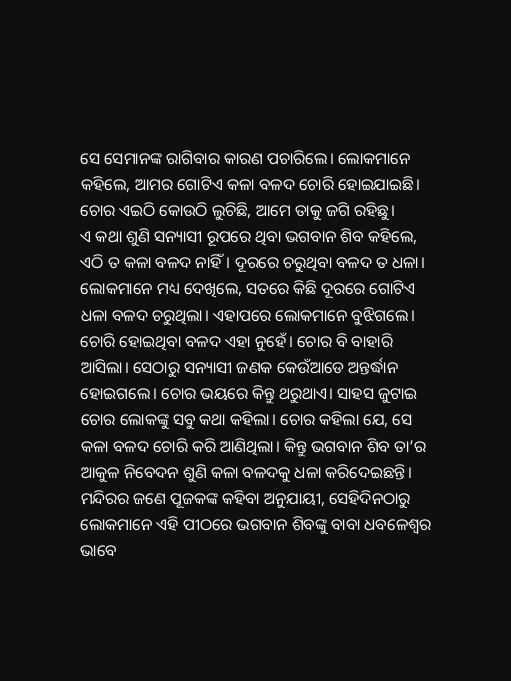ସେ ସେମାନଙ୍କ ରାଗିବାର କାରଣ ପଚାରିଲେ। ଲୋକମାନେ କହିଲେ, ଆମର ଗୋଟିଏ କଳା ବଳଦ ଚୋରି ହୋଇଯାଇଛି। ଚୋର ଏଇଠି କୋଉଠି ଲୁଚିଛି, ଆମେ ତାକୁ ଜଗି ରହିଛୁ।
ଏ କଥା ଶୁଣି ସନ୍ୟାସୀ ରୂପରେ ଥିବା ଭଗବାନ ଶିବ କହିଲେ, ଏଠି ତ କଳା ବଳଦ ନାହିଁ। ଦୂରରେ ଚରୁଥିବା ବଳଦ ତ ଧଳା। ଲୋକମାନେ ମଧ୍ୟ ଦେଖିଲେ, ସତରେ କିଛି ଦୂରରେ ଗୋଟିଏ ଧଳା ବଳଦ ଚରୁଥିଲା। ଏହାପରେ ଲୋକମାନେ ବୁଝିଗଲେ। ଚୋରି ହୋଇଥିବା ବଳଦ ଏହା ନୁହେଁ। ଚୋର ବି ବାହାରି ଆସିଲା। ସେଠାରୁ ସନ୍ୟାସୀ ଜଣକ କେଉଁଆଡେ ଅନ୍ତର୍ଦ୍ଧାନ ହୋଇଗଲେ। ଚୋର ଭୟରେ କିନ୍ତୁ ଥରୁଥାଏ। ସାହସ ଜୁଟାଇ ଚୋର ଲୋକଙ୍କୁ ସବୁ କଥା କହିଲା। ଚୋର କହିଲା ଯେ, ସେ କଳା ବଳଦ ଚୋରି କରି ଆଣିଥିଲା। କିନ୍ତୁ ଭଗବାନ ଶିବ ତା’ର ଆକୁଳ ନିବେଦନ ଶୁଣି କଳା ବଳଦକୁ ଧଳା କରିଦେଇଛନ୍ତି।
ମନ୍ଦିରର ଜଣେ ପୂଜକଙ୍କ କହିବା ଅନୁଯାୟୀ, ସେହିଦିନଠାରୁ ଲୋକମାନେ ଏହି ପୀଠରେ ଭଗବାନ ଶିବଙ୍କୁ ବାବା ଧବଳେଶ୍ୱର ଭାବେ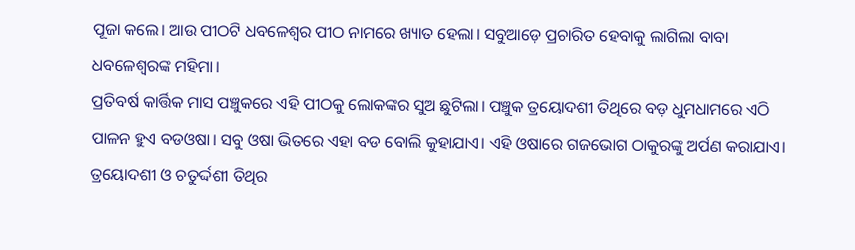ପୂଜା କଲେ। ଆଉ ପୀଠଟି ଧବଳେଶ୍ୱର ପୀଠ ନାମରେ ଖ୍ୟାତ ହେଲା। ସବୁଆଡ଼େ ପ୍ରଚାରିତ ହେବାକୁ ଲାଗିଲା ବାବା ଧବଳେଶ୍ୱରଙ୍କ ମହିମା।
ପ୍ରତିବର୍ଷ କାର୍ତ୍ତିକ ମାସ ପଞ୍ଚୁକରେ ଏହି ପୀଠକୁ ଲୋକଙ୍କର ସୁଅ ଛୁଟିଲା। ପଞ୍ଚୁକ ତ୍ରୟୋଦଶୀ ତିଥିରେ ବଡ଼ ଧୁମଧାମରେ ଏଠି ପାଳନ ହୁଏ ବଡଓଷା। ସବୁ ଓଷା ଭିତରେ ଏହା ବଡ ବୋଲି କୁହାଯାଏ। ଏହି ଓଷାରେ ଗଜଭୋଗ ଠାକୁରଙ୍କୁ ଅର୍ପଣ କରାଯାଏ। ତ୍ରୟୋଦଶୀ ଓ ଚତୁର୍ଦ୍ଦଶୀ ତିଥିର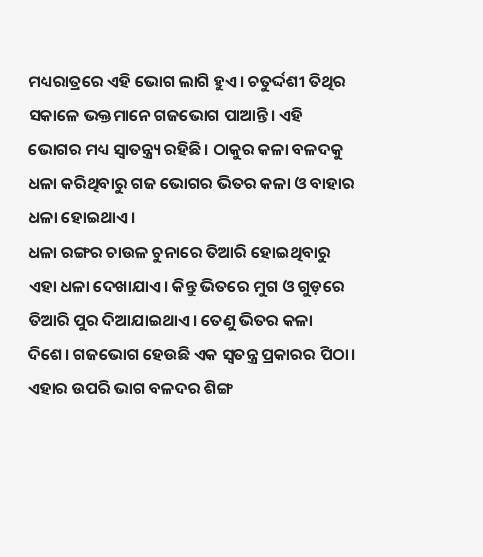ମଧ୍ୟରାତ୍ରରେ ଏହି ଭୋଗ ଲାଗି ହୁଏ। ଚତୁର୍ଦ୍ଦଶୀ ତିଥିର ସକାଳେ ଭକ୍ତମାନେ ଗଜଭୋଗ ପାଆନ୍ତି। ଏହି ଭୋଗର ମଧ୍ୟ ସ୍ୱାତନ୍ତ୍ର୍ୟ ରହିଛି। ଠାକୁର କଳା ବଳଦକୁ ଧଳା କରିଥିବାରୁ ଗଜ ଭୋଗର ଭିତର କଳା ଓ ବାହାର ଧଳା ହୋଇଥାଏ।
ଧଳା ରଙ୍ଗର ଚାଉଳ ଚୁନାରେ ତିଆରି ହୋଇଥିବାରୁ ଏହା ଧଳା ଦେଖାଯାଏ। କିନ୍ତୁ ଭିତରେ ମୁଗ ଓ ଗୁଡ଼ରେ ତିଆରି ପୁର ଦିଆଯାଇଥାଏ। ତେଣୁ ଭିତର କଳା ଦିଶେ। ଗଜଭୋଗ ହେଉଛି ଏକ ସ୍ୱତନ୍ତ୍ର ପ୍ରକାରର ପିଠା। ଏହାର ଉପରି ଭାଗ ବଳଦର ଶିଙ୍ଗ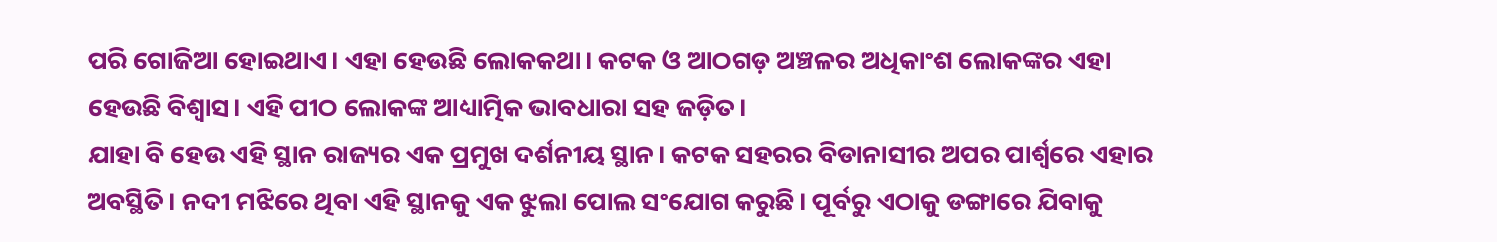ପରି ଗୋଜିଆ ହୋଇଥାଏ। ଏହା ହେଉଛି ଲୋକକଥା। କଟକ ଓ ଆଠଗଡ଼ ଅଞ୍ଚଳର ଅଧିକାଂଶ ଲୋକଙ୍କର ଏହା ହେଉଛି ବିଶ୍ୱାସ। ଏହି ପୀଠ ଲୋକଙ୍କ ଆଧ୍ୟାତ୍ମିକ ଭାବଧାରା ସହ ଜଡ଼ିତ।
ଯାହା ବି ହେଉ ଏହି ସ୍ଥାନ ରାଜ୍ୟର ଏକ ପ୍ରମୁଖ ଦର୍ଶନୀୟ ସ୍ଥାନ। କଟକ ସହରର ବିଡାନାସୀର ଅପର ପାର୍ଶ୍ୱରେ ଏହାର ଅବସ୍ଥିତି। ନଦୀ ମଝିରେ ଥିବା ଏହି ସ୍ଥାନକୁ ଏକ ଝୁଲା ପୋଲ ସଂଯୋଗ କରୁଛି। ପୂର୍ବରୁ ଏଠାକୁ ଡଙ୍ଗାରେ ଯିବାକୁ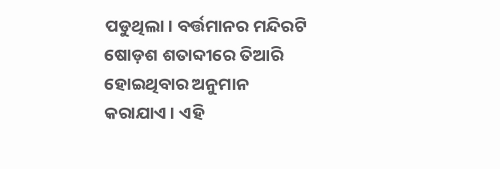ପଡୁଥିଲା। ବର୍ତ୍ତମାନର ମନ୍ଦିରଟି ଷୋଡ଼ଶ ଶତାବ୍ଦୀରେ ତିଆରି ହୋଇଥିବାର ଅନୁମାନ କରାଯାଏ। ଏହି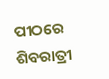ପୀଠରେ ଶିବରାତ୍ରୀ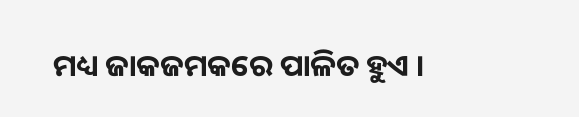ମଧ୍ୟ ଜାକଜମକରେ ପାଳିତ ହୁଏ ।